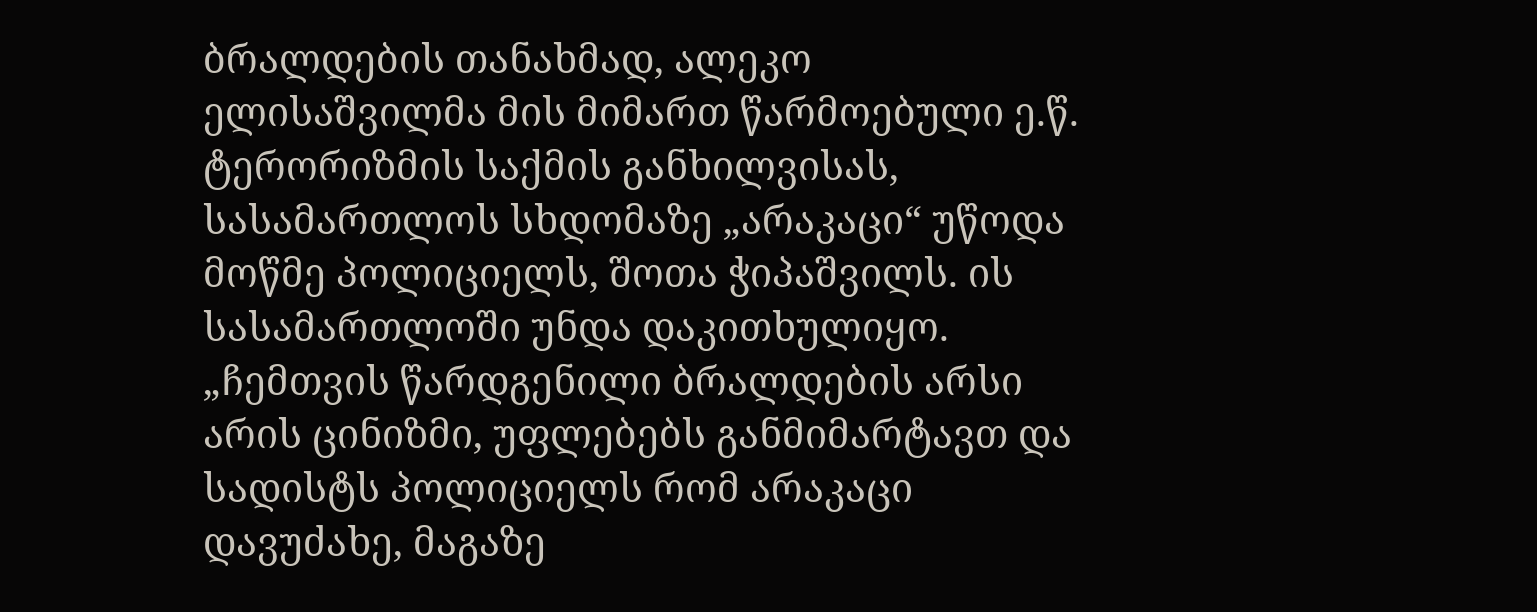ბრალდების თანახმად, ალეკო ელისაშვილმა მის მიმართ წარმოებული ე.წ. ტერორიზმის საქმის განხილვისას, სასამართლოს სხდომაზე „არაკაცი“ უწოდა მოწმე პოლიციელს, შოთა ჭიპაშვილს. ის სასამართლოში უნდა დაკითხულიყო.
„ჩემთვის წარდგენილი ბრალდების არსი არის ცინიზმი, უფლებებს განმიმარტავთ და სადისტს პოლიციელს რომ არაკაცი დავუძახე, მაგაზე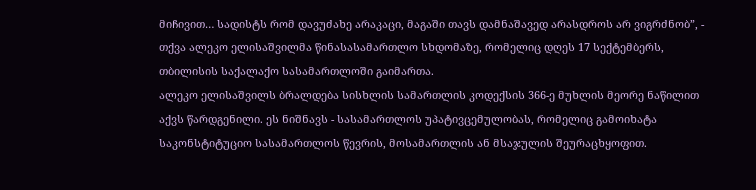მიჩივით… სადისტს რომ დავუძახე არაკაცი, მაგაში თავს დამნაშავედ არასდროს არ ვიგრძნობ”, - თქვა ალეკო ელისაშვილმა წინასასამართლო სხდომაზე, რომელიც დღეს 17 სექტემბერს, თბილისის საქალაქო სასამართლოში გაიმართა.
ალეკო ელისაშვილს ბრალდება სისხლის სამართლის კოდექსის 366-ე მუხლის მეორე ნაწილით აქვს წარდგენილი. ეს ნიშნავს - სასამართლოს უპატივცემულობას, რომელიც გამოიხატა საკონსტიტუციო სასამართლოს წევრის, მოსამართლის ან მსაჯულის შეურაცხყოფით.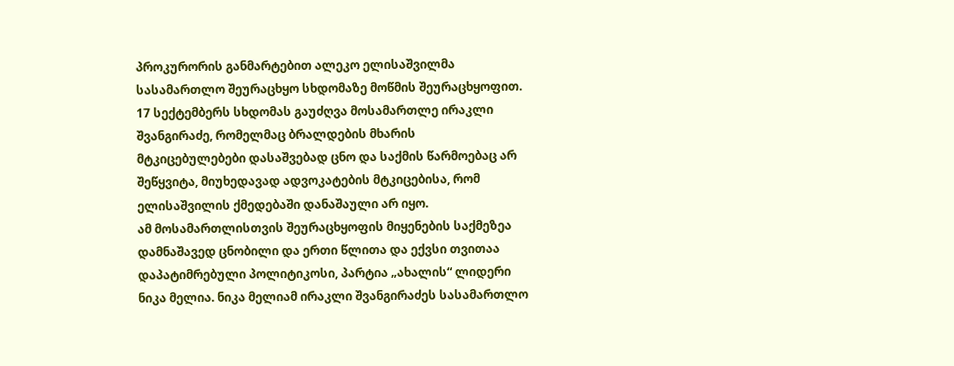პროკურორის განმარტებით ალეკო ელისაშვილმა სასამართლო შეურაცხყო სხდომაზე მოწმის შეურაცხყოფით.
17 სექტემბერს სხდომას გაუძღვა მოსამართლე ირაკლი შვანგირაძე, რომელმაც ბრალდების მხარის მტკიცებულებები დასაშვებად ცნო და საქმის წარმოებაც არ შეწყვიტა, მიუხედავად ადვოკატების მტკიცებისა, რომ ელისაშვილის ქმედებაში დანაშაული არ იყო.
ამ მოსამართლისთვის შეურაცხყოფის მიყენების საქმეზეა დამნაშავედ ცნობილი და ერთი წლითა და ექვსი თვითაა დაპატიმრებული პოლიტიკოსი, პარტია „ახალის“ ლიდერი ნიკა მელია. ნიკა მელიამ ირაკლი შვანგირაძეს სასამართლო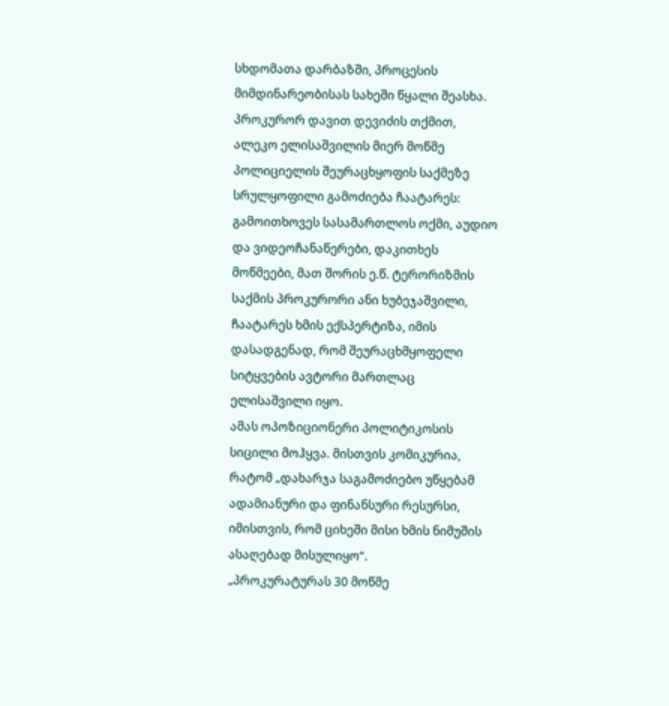სხდომათა დარბაზში, პროცესის მიმდინარეობისას სახეში წყალი შეასხა.
პროკურორ დავით დევიძის თქმით, ალეკო ელისაშვილის მიერ მოწმე პოლიციელის შეურაცხყოფის საქმეზე სრულყოფილი გამოძიება ჩაატარეს: გამოითხოვეს სასამართლოს ოქმი, აუდიო და ვიდეოჩანაწერები, დაკითხეს მოწმეები, მათ შორის ე.წ. ტერორიზმის საქმის პროკურორი ანი ხუბეჯაშვილი, ჩაატარეს ხმის ექსპერტიზა, იმის დასადგენად, რომ შეურაცხმყოფელი სიტყვების ავტორი მართლაც ელისაშვილი იყო.
ამას ოპოზიციონერი პოლიტიკოსის სიცილი მოჰყვა. მისთვის კომიკურია, რატომ „დახარჯა საგამოძიებო უწყებამ ადამიანური და ფინანსური რესურსი, იმისთვის, რომ ციხეში მისი ხმის ნიმუშის ასაღებად მისულიყო“.
„პროკურატურას 30 მოწმე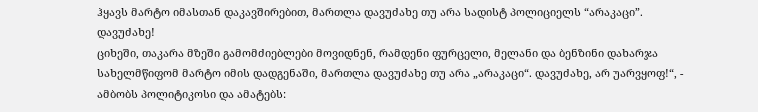ჰყავს მარტო იმასთან დაკავშირებით, მართლა დავუძახე თუ არა სადისტ პოლიციელს “არაკაცი”. დავუძახე!
ციხეში, თაკარა მზეში გამომძიებლები მოვიდნენ, რამდენი ფურცელი, მელანი და ბენზინი დახარჯა სახელმწიფომ მარტო იმის დადგენაში, მართლა დავუძახე თუ არა „არაკაცი“. დავუძახე, არ უარვყოფ!“, - ამბობს პოლიტიკოსი და ამატებს: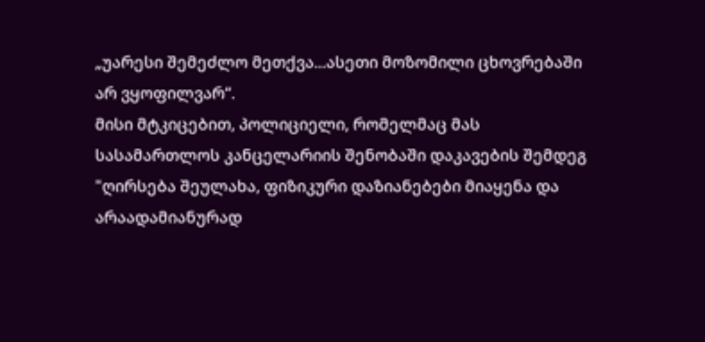„უარესი შემეძლო მეთქვა...ასეთი მოზომილი ცხოვრებაში არ ვყოფილვარ“.
მისი მტკიცებით, პოლიციელი, რომელმაც მას სასამართლოს კანცელარიის შენობაში დაკავების შემდეგ "ღირსება შეულახა, ფიზიკური დაზიანებები მიაყენა და არაადამიანურად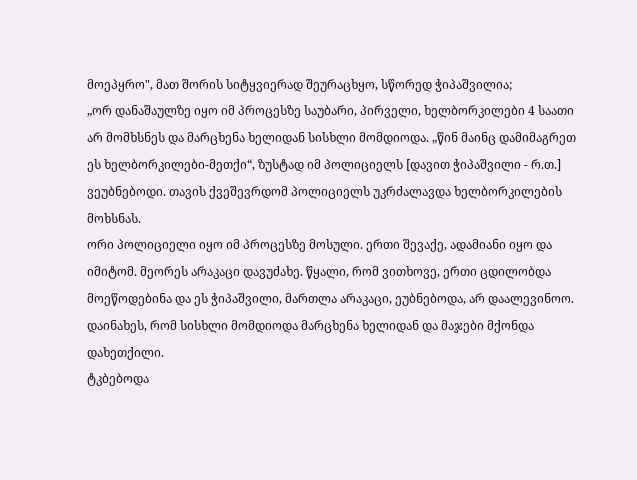მოეპყრო", მათ შორის სიტყვიერად შეურაცხყო, სწორედ ჭიპაშვილია;
„ორ დანაშაულზე იყო იმ პროცესზე საუბარი, პირველი, ხელბორკილები 4 საათი არ მომხსნეს და მარცხენა ხელიდან სისხლი მომდიოდა. „წინ მაინც დამიმაგრეთ ეს ხელბორკილები-მეთქი“, ზუსტად იმ პოლიციელს [დავით ჭიპაშვილი - რ.თ.] ვეუბნებოდი. თავის ქვეშევრდომ პოლიციელს უკრძალავდა ხელბორკილების მოხსნას.
ორი პოლიციელი იყო იმ პროცესზე მოსული. ერთი შევაქე, ადამიანი იყო და იმიტომ. მეორეს არაკაცი დავუძახე. წყალი, რომ ვითხოვე, ერთი ცდილობდა მოეწოდებინა და ეს ჭიპაშვილი, მართლა არაკაცი, ეუბნებოდა, არ დაალევინოო. დაინახეს, რომ სისხლი მომდიოდა მარცხენა ხელიდან და მაჯები მქონდა დახეთქილი.
ტკბებოდა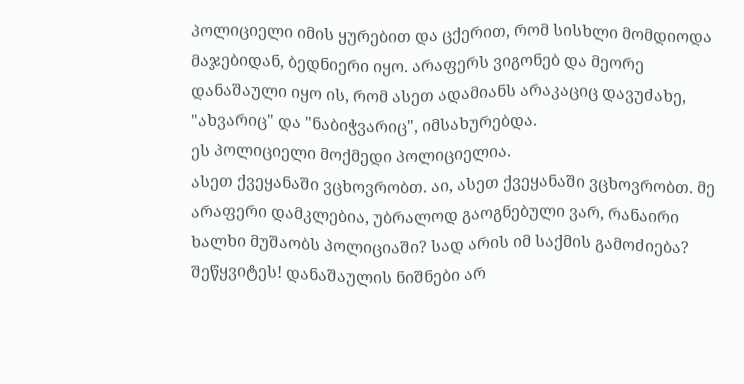პოლიციელი იმის ყურებით და ცქერით, რომ სისხლი მომდიოდა მაჯებიდან, ბედნიერი იყო. არაფერს ვიგონებ და მეორე დანაშაული იყო ის, რომ ასეთ ადამიანს არაკაციც დავუძახე, "ახვარიც" და "ნაბიჭვარიც", იმსახურებდა.
ეს პოლიციელი მოქმედი პოლიციელია.
ასეთ ქვეყანაში ვცხოვრობთ. აი, ასეთ ქვეყანაში ვცხოვრობთ. მე არაფერი დამკლებია, უბრალოდ გაოგნებული ვარ, რანაირი ხალხი მუშაობს პოლიციაში? სად არის იმ საქმის გამოძიება? შეწყვიტეს! დანაშაულის ნიშნები არ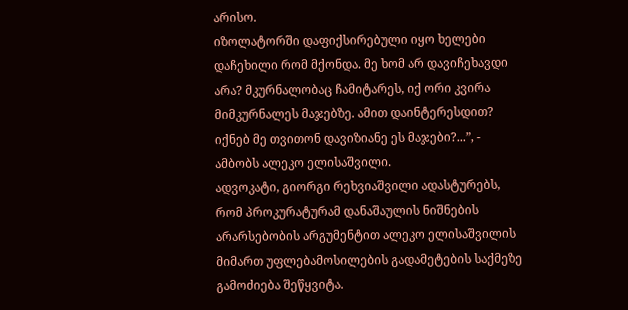არისო.
იზოლატორში დაფიქსირებული იყო ხელები დაჩეხილი რომ მქონდა. მე ხომ არ დავიჩეხავდი არა? მკურნალობაც ჩამიტარეს, იქ ორი კვირა მიმკურნალეს მაჯებზე. ამით დაინტერესდით? იქნებ მე თვითონ დავიზიანე ეს მაჯები?...”, - ამბობს ალეკო ელისაშვილი.
ადვოკატი, გიორგი რეხვიაშვილი ადასტურებს, რომ პროკურატურამ დანაშაულის ნიშნების არარსებობის არგუმენტით ალეკო ელისაშვილის მიმართ უფლებამოსილების გადამეტების საქმეზე გამოძიება შეწყვიტა.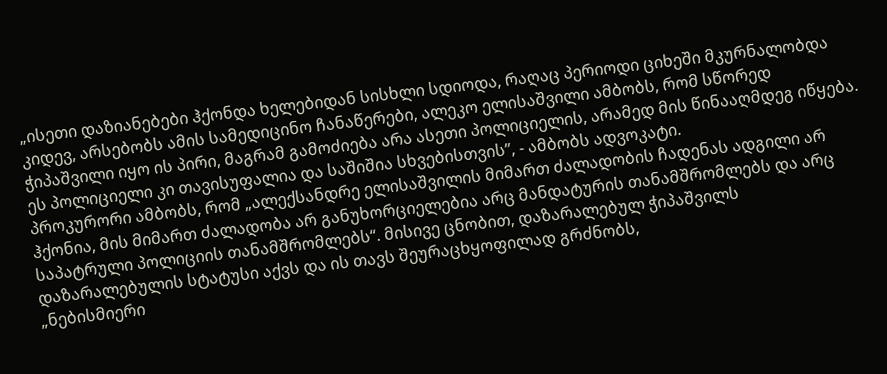„ისეთი დაზიანებები ჰქონდა ხელებიდან სისხლი სდიოდა, რაღაც პერიოდი ციხეში მკურნალობდა კიდევ, არსებობს ამის სამედიცინო ჩანაწერები, ალეკო ელისაშვილი ამბობს, რომ სწორედ ჭიპაშვილი იყო ის პირი, მაგრამ გამოძიება არა ასეთი პოლიციელის, არამედ მის წინააღმდეგ იწყება. ეს პოლიციელი კი თავისუფალია და საშიშია სხვებისთვის”, - ამბობს ადვოკატი.
პროკურორი ამბობს, რომ „ალექსანდრე ელისაშვილის მიმართ ძალადობის ჩადენას ადგილი არ ჰქონია, მის მიმართ ძალადობა არ განუხორციელებია არც მანდატურის თანამშრომლებს და არც საპატრული პოლიციის თანამშრომლებს“. მისივე ცნობით, დაზარალებულ ჭიპაშვილს დაზარალებულის სტატუსი აქვს და ის თავს შეურაცხყოფილად გრძნობს,
„ნებისმიერი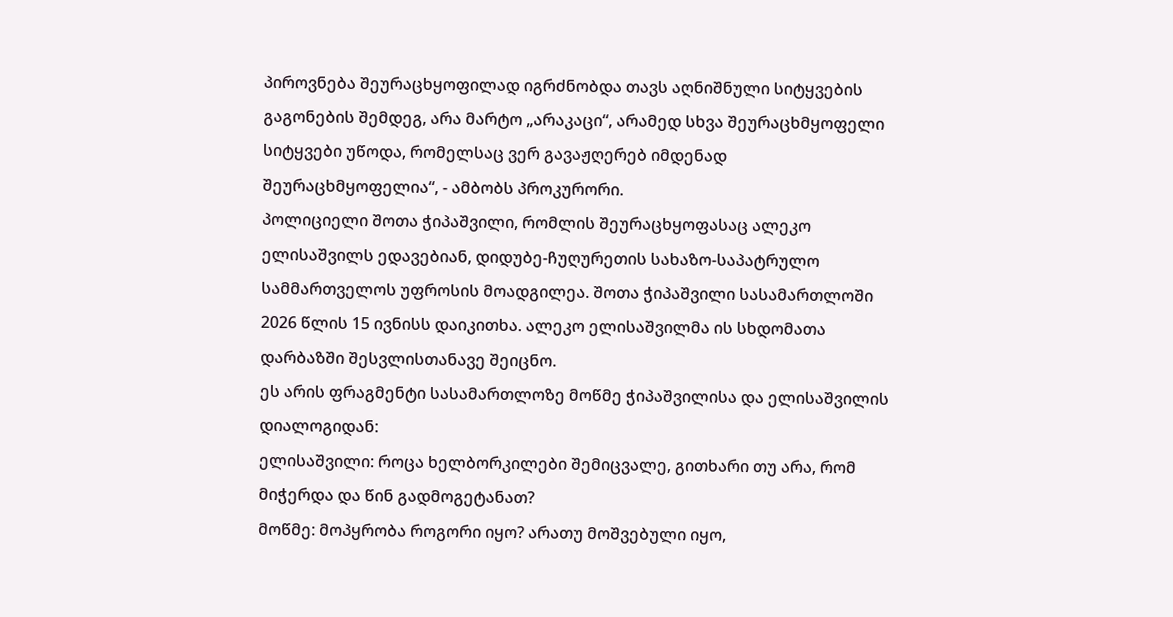პიროვნება შეურაცხყოფილად იგრძნობდა თავს აღნიშნული სიტყვების გაგონების შემდეგ, არა მარტო „არაკაცი“, არამედ სხვა შეურაცხმყოფელი სიტყვები უწოდა, რომელსაც ვერ გავაჟღერებ იმდენად შეურაცხმყოფელია“, - ამბობს პროკურორი.
პოლიციელი შოთა ჭიპაშვილი, რომლის შეურაცხყოფასაც ალეკო ელისაშვილს ედავებიან, დიდუბე-ჩუღურეთის სახაზო-საპატრულო სამმართველოს უფროსის მოადგილეა. შოთა ჭიპაშვილი სასამართლოში 2026 წლის 15 ივნისს დაიკითხა. ალეკო ელისაშვილმა ის სხდომათა დარბაზში შესვლისთანავე შეიცნო.
ეს არის ფრაგმენტი სასამართლოზე მოწმე ჭიპაშვილისა და ელისაშვილის დიალოგიდან:
ელისაშვილი: როცა ხელბორკილები შემიცვალე, გითხარი თუ არა, რომ მიჭერდა და წინ გადმოგეტანათ?
მოწმე: მოპყრობა როგორი იყო? არათუ მოშვებული იყო,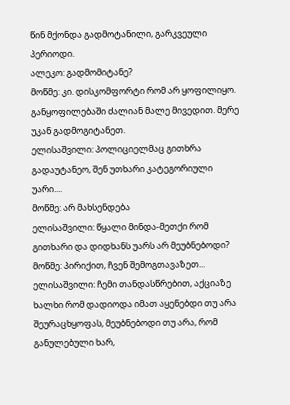წინ მქონდა გადმოტანილი, გარკვეული პერიოდი.
ალეკო: გადმომიტანე?
მოწმე: კი. დისკომფორტი რომ არ ყოფილიყო. განყოფილებაში ძალიან მალე მივედით. მერე უკან გადმოგიტანეთ.
ელისაშვილი: პოლიციელმაც გითხრა გადაუტანეო, შენ უთხარი კატეგორიული უარი....
მოწმე: არ მახსენდება
ელისაშვილი: წყალი მინდა-მეთქი რომ გითხარი და დიდხანს უარს არ მეუბნებოდი?
მოწმე: პირიქით, ჩვენ შემოგთავაზეთ...
ელისაშვილი: ჩემი თანდასწრებით, აქციაზე ხალხი რომ დადიოდა იმათ აყენებდი თუ არა შეურაცხყოფას, მეუბნებოდი თუ არა, რომ განულებული ხარ,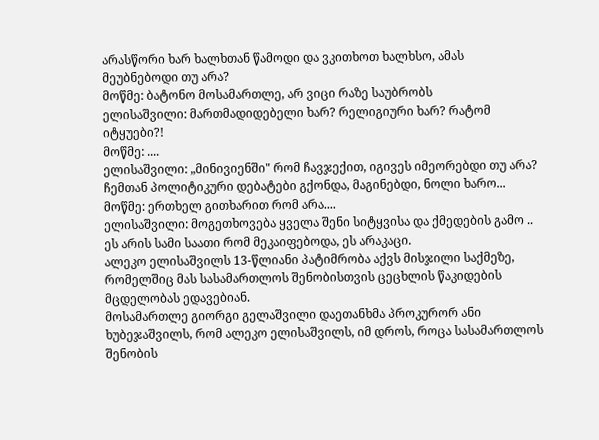არასწორი ხარ ხალხთან წამოდი და ვკითხოთ ხალხსო, ამას მეუბნებოდი თუ არა?
მოწმე: ბატონო მოსამართლე, არ ვიცი რაზე საუბრობს
ელისაშვილი: მართმადიდებელი ხარ? რელიგიური ხარ? რატომ იტყუები?!
მოწმე: ....
ელისაშვილი: „მინივიენში" რომ ჩავჯექით, იგივეს იმეორებდი თუ არა? ჩემთან პოლიტიკური დებატები გქონდა, მაგინებდი, ნოლი ხარო...
მოწმე: ერთხელ გითხარით რომ არა....
ელისაშვილი: მოგეთხოვება ყველა შენი სიტყვისა და ქმედების გამო .. ეს არის სამი საათი რომ მეკაიფებოდა, ეს არაკაცი.
ალეკო ელისაშვილს 13-წლიანი პატიმრობა აქვს მისჯილი საქმეზე, რომელშიც მას სასამართლოს შენობისთვის ცეცხლის წაკიდების მცდელობას ედავებიან.
მოსამართლე გიორგი გელაშვილი დაეთანხმა პროკურორ ანი ხუბეჯაშვილს, რომ ალეკო ელისაშვილს, იმ დროს, როცა სასამართლოს შენობის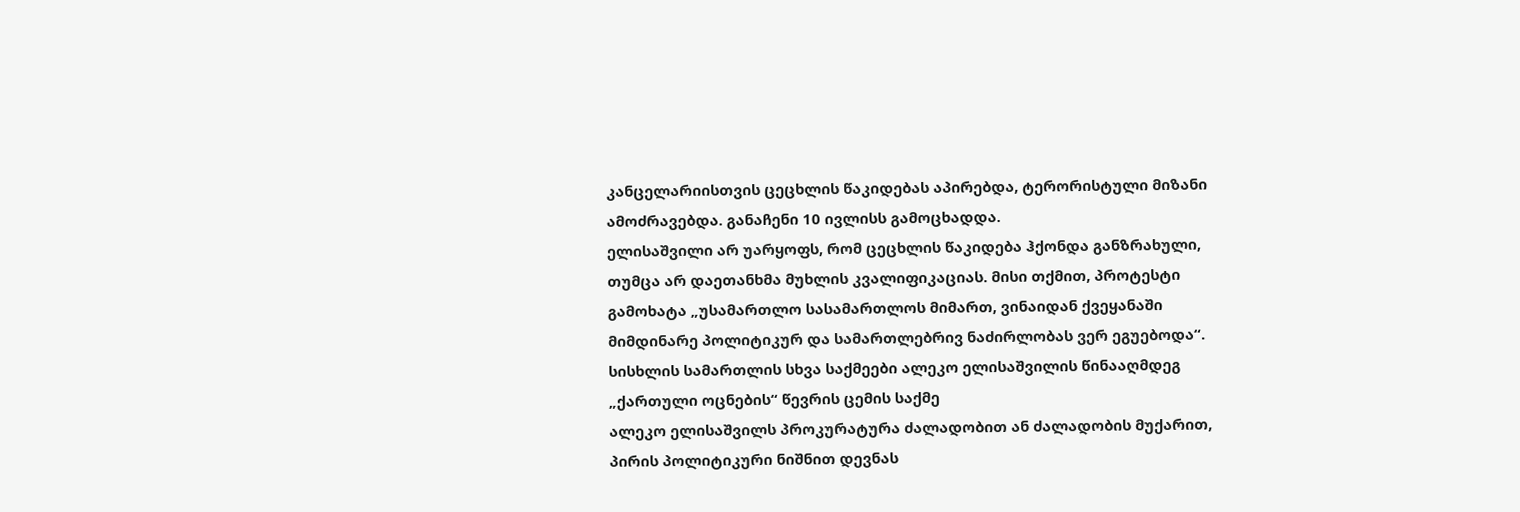კანცელარიისთვის ცეცხლის წაკიდებას აპირებდა, ტერორისტული მიზანი ამოძრავებდა. განაჩენი 10 ივლისს გამოცხადდა.
ელისაშვილი არ უარყოფს, რომ ცეცხლის წაკიდება ჰქონდა განზრახული, თუმცა არ დაეთანხმა მუხლის კვალიფიკაციას. მისი თქმით, პროტესტი გამოხატა „უსამართლო სასამართლოს მიმართ, ვინაიდან ქვეყანაში მიმდინარე პოლიტიკურ და სამართლებრივ ნაძირლობას ვერ ეგუებოდა“.
სისხლის სამართლის სხვა საქმეები ალეკო ელისაშვილის წინააღმდეგ
„ქართული ოცნების“ წევრის ცემის საქმე
ალეკო ელისაშვილს პროკურატურა ძალადობით ან ძალადობის მუქარით, პირის პოლიტიკური ნიშნით დევნას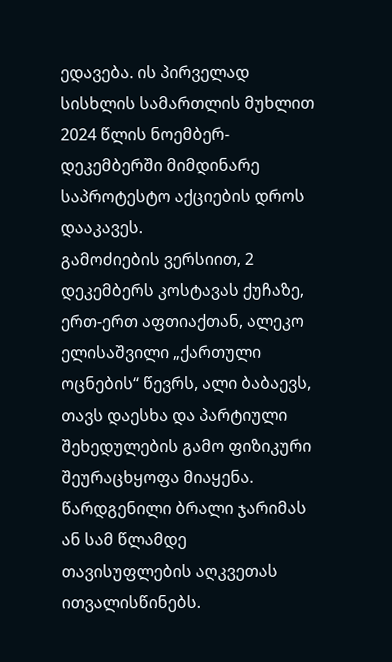ედავება. ის პირველად სისხლის სამართლის მუხლით 2024 წლის ნოემბერ-დეკემბერში მიმდინარე საპროტესტო აქციების დროს დააკავეს.
გამოძიების ვერსიით, 2 დეკემბერს კოსტავას ქუჩაზე, ერთ-ერთ აფთიაქთან, ალეკო ელისაშვილი „ქართული ოცნების“ წევრს, ალი ბაბაევს, თავს დაესხა და პარტიული შეხედულების გამო ფიზიკური შეურაცხყოფა მიაყენა.
წარდგენილი ბრალი ჯარიმას ან სამ წლამდე თავისუფლების აღკვეთას ითვალისწინებს.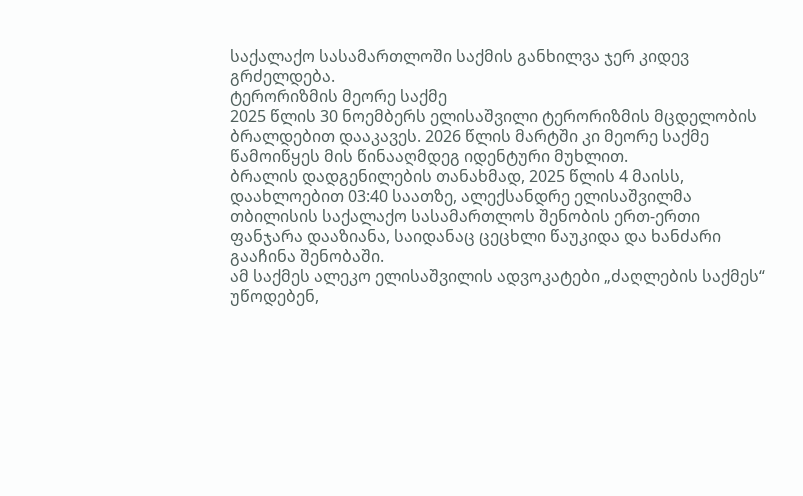საქალაქო სასამართლოში საქმის განხილვა ჯერ კიდევ გრძელდება.
ტერორიზმის მეორე საქმე
2025 წლის 30 ნოემბერს ელისაშვილი ტერორიზმის მცდელობის ბრალდებით დააკავეს. 2026 წლის მარტში კი მეორე საქმე წამოიწყეს მის წინააღმდეგ იდენტური მუხლით.
ბრალის დადგენილების თანახმად, 2025 წლის 4 მაისს, დაახლოებით 03:40 საათზე, ალექსანდრე ელისაშვილმა თბილისის საქალაქო სასამართლოს შენობის ერთ-ერთი ფანჯარა დააზიანა, საიდანაც ცეცხლი წაუკიდა და ხანძარი გააჩინა შენობაში.
ამ საქმეს ალეკო ელისაშვილის ადვოკატები „ძაღლების საქმეს“ უწოდებენ,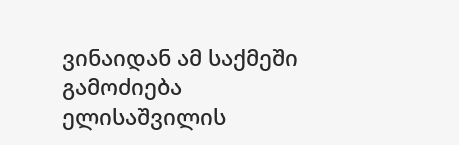ვინაიდან ამ საქმეში გამოძიება ელისაშვილის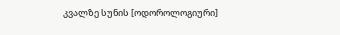კვალზე სუნის [ოდოროლოგიური]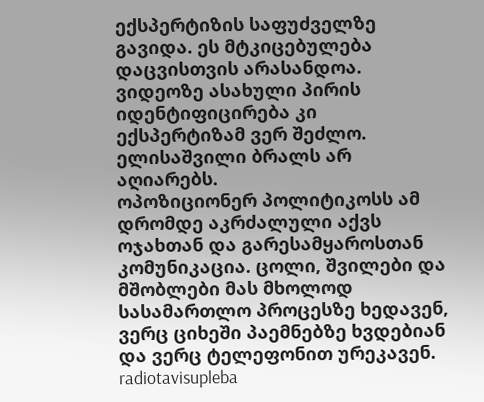ექსპერტიზის საფუძველზე გავიდა. ეს მტკიცებულება დაცვისთვის არასანდოა. ვიდეოზე ასახული პირის იდენტიფიცირება კი ექსპერტიზამ ვერ შეძლო. ელისაშვილი ბრალს არ აღიარებს.
ოპოზიციონერ პოლიტიკოსს ამ დრომდე აკრძალული აქვს ოჯახთან და გარესამყაროსთან კომუნიკაცია. ცოლი, შვილები და მშობლები მას მხოლოდ სასამართლო პროცესზე ხედავენ, ვერც ციხეში პაემნებზე ხვდებიან და ვერც ტელეფონით ურეკავენ.
radiotavisupleba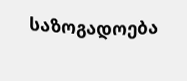საზოგადოება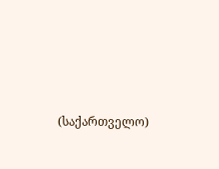(საქართველო)